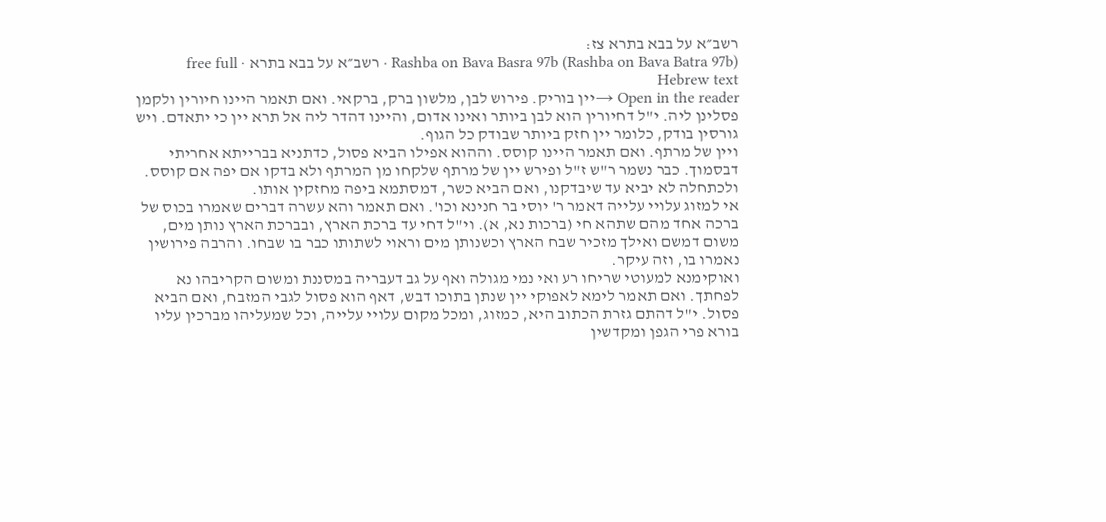רשב״א על בבא בתרא צז:
Rashba on Bava Basra 97b (Rashba on Bava Batra 97b) · רשב״א על בבא בתרא · free full Hebrew text
Open in the reader →יין בוריק. פירוש לבן, מלשון ברק, ברקאי. ואם תאמר היינו חיורין ולקמן פסלינן ליה. י"ל דחיורין הוא לבן ביותר ואינו אדום, והיינו דהדר ליה אל תרא יין כי יתאדם. ויש גורסין בודק, כלומר יין חזק ביותר שבודק כל הגוף.
ויין של מרתף. ואם תאמר היינו קוסס. וההוא אפילו הביא פסול, כדתניא בברייתא אחריתי דבסמוך. כבר נשמר ר"ש ז"ל ופירש יין של מרתף שלקחו מן המרתף ולא בדקו אם יפה אם קוסס. ולכתחלה לא יביא עד שיבדקנו, ואם הביא כשר, דמסתמא ביפה מחזקין אותו.
אי למזוג עלויי עלייה דאמר ר' יוסי בר חנינא וכו'. ואם תאמר והא עשרה דברים שאמרו בכוס של ברכה אחד מהם שתהא חי (ברכות נא, א). וי"ל דחי עד ברכת הארץ, ובברכת הארץ נותן מים, משום דמשם ואילך מזכיר שבח הארץ וכשנותן מים וראוי לשתותו כבר בו שבחו. והרבה פירושין נאמרו בו, וזה עיקר.
ואוקימנא למעוטי שריחו רע ואי נמי מגולה ואף על גב דעבריה במסננת ומשום הקריבהו נא לפחתך. ואם תאמר לימא לאפוקי יין שנתן בתוכו דבש, דאף הוא פסול לגבי המזבח, ואם הביא פסול. י"ל דהתם גזרת הכתוב היא, כמזוג, ומכל מקום עלויי עלייה, וכל שמעליהו מברכין עליו בורא פרי הגפן ומקדשין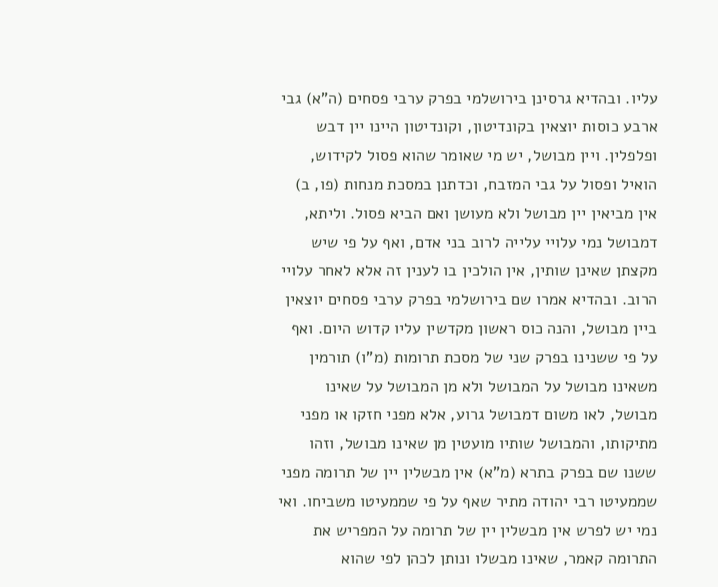עליו. ובהדיא גרסינן בירושלמי בפרק ערבי פסחים (ה"א) גבי ארבע כוסות יוצאין בקונדיטון, וקונדיטון היינו יין דבש ופלפלין. ויין מבושל, יש מי שאומר שהוא פסול לקידוש, הואיל ופסול על גבי המזבח, וכדתנן במסכת מנחות (פו, ב) אין מביאין יין מבושל ולא מעושן ואם הביא פסול. וליתא, דמבושל נמי עלויי עלייה לרוב בני אדם, ואף על פי שיש מקצתן שאינן שותין, אין הולכין בו לענין זה אלא לאחר עלויי הרוב. ובהדיא אמרו שם בירושלמי בפרק ערבי פסחים יוצאין ביין מבושל, והנה כוס ראשון מקדשין עליו קדוש היום. ואף על פי ששנינו בפרק שני של מסכת תרומות (מ"ו) תורמין משאינו מבושל על המבושל ולא מן המבושל על שאינו מבושל, לאו משום דמבושל גרוע, אלא מפני חזקו או מפני מתיקותו, והמבושל שותיו מועטין מן שאינו מבושל, וזהו ששנו שם בפרק בתרא (מ"א) אין מבשלין יין של תרומה מפני שממעיטו רבי יהודה מתיר שאף על פי שממעיטו משביחו. ואי נמי יש לפרש אין מבשלין יין של תרומה על המפריש את התרומה קאמר, שאינו מבשלו ונותן לכהן לפי שהוא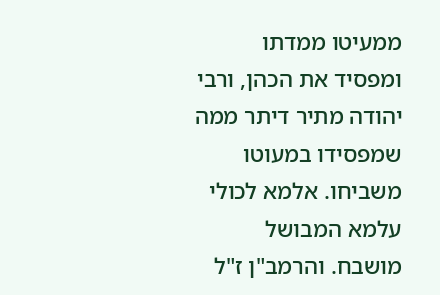ממעיטו ממדתו ומפסיד את הכהן, ורבי יהודה מתיר דיתר ממה שמפסידו במעוטו משביחו. אלמא לכולי עלמא המבושל מושבח. והרמב"ן ז"ל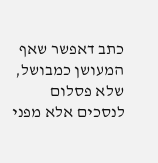כתב דאפשר שאף המעושן כמבושל, שלא פסלום לנסכים אלא מפני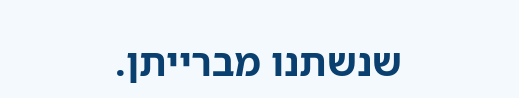שנשתנו מברייתן.